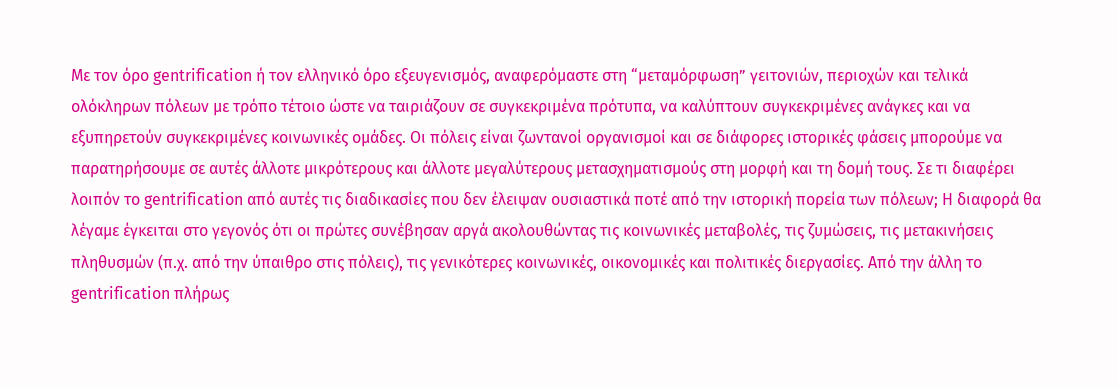Με τον όρο gentrification ή τον ελληνικό όρο εξευγενισμός, αναφερόμαστε στη “μεταμόρφωση” γειτονιών, περιοχών και τελικά ολόκληρων πόλεων με τρόπο τέτοιο ώστε να ταιριάζουν σε συγκεκριμένα πρότυπα, να καλύπτουν συγκεκριμένες ανάγκες και να εξυπηρετούν συγκεκριμένες κοινωνικές ομάδες. Οι πόλεις είναι ζωντανοί οργανισμοί και σε διάφορες ιστορικές φάσεις μπορούμε να παρατηρήσουμε σε αυτές άλλοτε μικρότερους και άλλοτε μεγαλύτερους μετασχηματισμούς στη μορφή και τη δομή τους. Σε τι διαφέρει λοιπόν το gentrification από αυτές τις διαδικασίες που δεν έλειψαν ουσιαστικά ποτέ από την ιστορική πορεία των πόλεων; Η διαφορά θα λέγαμε έγκειται στο γεγονός ότι οι πρώτες συνέβησαν αργά ακολουθώντας τις κοινωνικές μεταβολές, τις ζυμώσεις, τις μετακινήσεις πληθυσμών (π.χ. από την ύπαιθρο στις πόλεις), τις γενικότερες κοινωνικές, οικονομικές και πολιτικές διεργασίες. Από την άλλη το gentrification πλήρως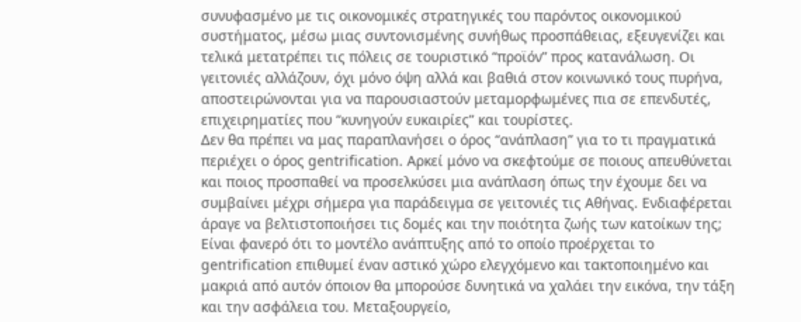συνυφασμένο με τις οικονομικές στρατηγικές του παρόντος οικονομικού συστήματος, μέσω μιας συντονισμένης συνήθως προσπάθειας, εξευγενίζει και τελικά μετατρέπει τις πόλεις σε τουριστικό “προϊόν” προς κατανάλωση. Οι γειτονιές αλλάζουν, όχι μόνο όψη αλλά και βαθιά στον κοινωνικό τους πυρήνα, αποστειρώνονται για να παρουσιαστούν μεταμορφωμένες πια σε επενδυτές, επιχειρηματίες που “κυνηγούν ευκαιρίες” και τουρίστες.
Δεν θα πρέπει να μας παραπλανήσει ο όρος “ανάπλαση” για το τι πραγματικά περιέχει ο όρος gentrification. Αρκεί μόνο να σκεφτούμε σε ποιους απευθύνεται και ποιος προσπαθεί να προσελκύσει μια ανάπλαση όπως την έχουμε δει να συμβαίνει μέχρι σήμερα για παράδειγμα σε γειτονιές τις Αθήνας. Ενδιαφέρεται άραγε να βελτιστοποιήσει τις δομές και την ποιότητα ζωής των κατοίκων της; Είναι φανερό ότι το μοντέλο ανάπτυξης από το οποίο προέρχεται το gentrification επιθυμεί έναν αστικό χώρο ελεγχόμενο και τακτοποιημένο και μακριά από αυτόν όποιον θα μπορούσε δυνητικά να χαλάει την εικόνα, την τάξη και την ασφάλεια του. Μεταξουργείο,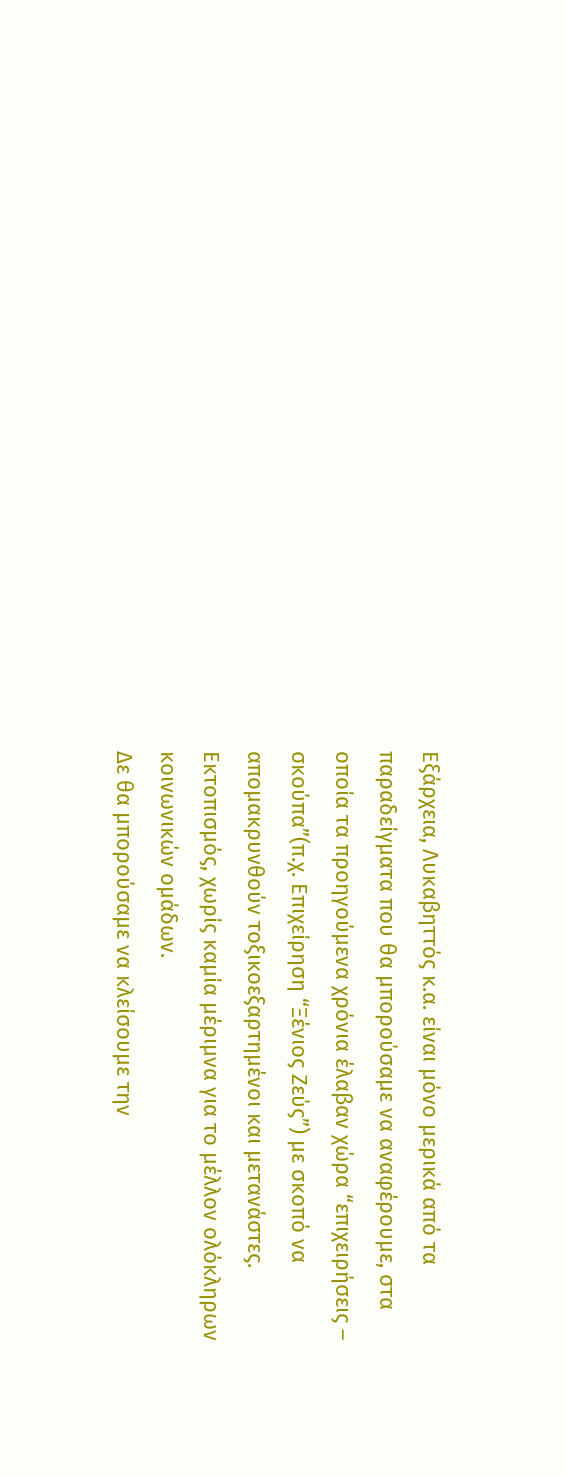Εξάρχεια, Λυκαβηττός κ.α. είναι μόνο μερικά από τα παραδείγματα που θα μπορούσαμε να αναφέρουμε, στα οποία τα προηγούμενα χρόνια έλαβαν χώρα “επιχειρήσεις – σκούπα”(π.χ. Επιχείρηση “Ξένιος Ζεύς”) με σκοπό να απομακρυνθούν τοξικοεξαρτημένοι και μετανάστες. Εκτοπισμός, χωρίς καμία μέριμνα για το μέλλον ολόκληρων κοινωνικών ομάδων.
Δε θα μπορούσαμε να κλείσουμε την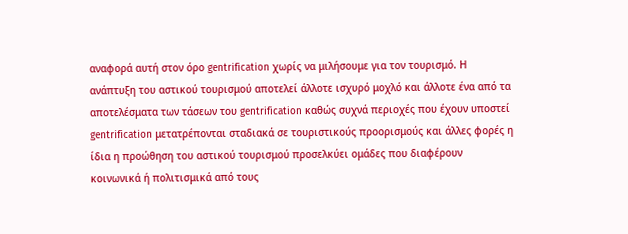αναφορά αυτή στον όρο gentrification χωρίς να μιλήσουμε για τον τουρισμό. Η ανάπτυξη του αστικού τουρισμού αποτελεί άλλοτε ισχυρό μοχλό και άλλοτε ένα από τα αποτελέσματα των τάσεων του gentrification καθώς συχνά περιοχές που έχουν υποστεί gentrification μετατρέπονται σταδιακά σε τουριστικούς προορισμούς και άλλες φορές η ίδια η προώθηση του αστικού τουρισμού προσελκύει ομάδες που διαφέρουν κοινωνικά ή πολιτισμικά από τους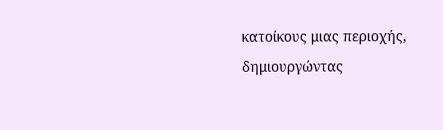κατοίκους μιας περιοχής, δημιουργώντας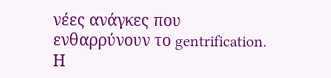νέες ανάγκες που ενθαρρύνουν το gentrification. Η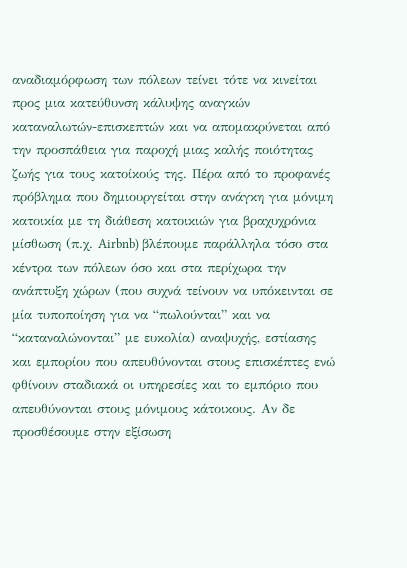αναδιαμόρφωση των πόλεων τείνει τότε να κινείται προς μια κατεύθυνση κάλυψης αναγκών καταναλωτών-επισκεπτών και να απομακρύνεται από την προσπάθεια για παροχή μιας καλής ποιότητας ζωής για τους κατοίκούς της. Πέρα από το προφανές πρόβλημα που δημιουργείται στην ανάγκη για μόνιμη κατοικία με τη διάθεση κατοικιών για βραχυχρόνια μίσθωση (π.χ. Airbnb) βλέπουμε παράλληλα τόσο στα κέντρα των πόλεων όσο και στα περίχωρα την ανάπτυξη χώρων (που συχνά τείνουν να υπόκεινται σε μία τυποποίηση για να “πωλούνται” και να “καταναλώνονται” με ευκολία) αναψυχής, εστίασης και εμπορίου που απευθύνονται στους επισκέπτες ενώ φθίνουν σταδιακά οι υπηρεσίες και το εμπόριο που απευθύνονται στους μόνιμους κάτοικους. Αν δε προσθέσουμε στην εξίσωση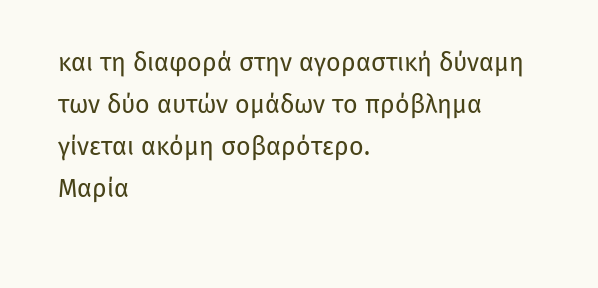και τη διαφορά στην αγοραστική δύναμη των δύο αυτών ομάδων το πρόβλημα γίνεται ακόμη σοβαρότερο.
Μαρία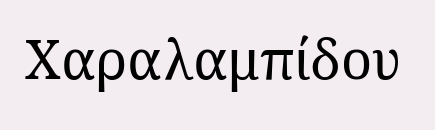Χαραλαμπίδου